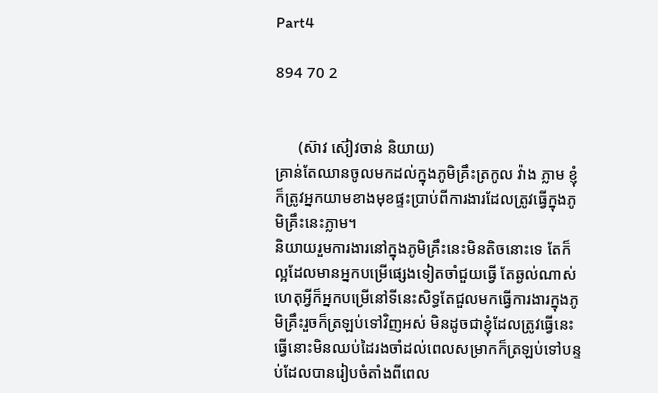Part4

894 70 2


      (ស៊ាវ ស៊ៀវចាន់ និយាយ)
គ្រាន់តែឈានចូលមកដល់ក្នុងភូមិគ្រឹះត្រកូល វ៉ាង ភ្លាម ខ្ញុំក៏ត្រូវអ្នកយាមខាងមុខផ្ទះប្រាប់ពីការងារដែលត្រូវធ្វើក្នុងភូមិគ្រឹះនេះភ្លាម។
និយាយរួមការងារនៅក្នុងភូមិគ្រឹះនេះមិនតិចនោះទេ តែក៏ល្អដែលមានអ្នកបម្រើផ្សេងទៀតចាំជួយធ្វើ តែឆ្ងល់ណាស់ ហេតុអ្វីក៏អ្នកបម្រើនៅទីនេះសិទ្ធតែជួលមកធ្វើការងារក្នុងភូមិគ្រឹះរួចក៏ត្រឡប់ទៅវិញអស់ មិនដូចជាខ្ញុំដែលត្រូវធ្វើនេះធ្វើនោះមិនឈប់ដៃរងចាំដល់ពេលសម្រាកក៏ត្រឡប់ទៅបន្ទប់ដែលបានរៀបចំតាំងពីពេល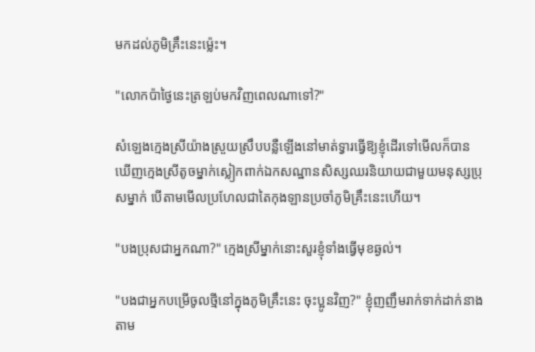មកដល់ភូមិគ្រឹះនេះម្ល៉េះ។

"លោកប៉ាថ្ងៃនេះត្រឡប់មកវិញពេលណាទៅ?"

សំឡេងក្មេងស្រីយ៉ាងស្រួយស្រឹបបន្លឺឡើងនៅមាត់ទ្វារធ្វើឱ្យខ្ញុំដើរទៅមើលក៏បានឃើញក្មេងស្រីតូចម្នាក់ស្លៀកពាក់ឯកសណ្ឋានសិស្សឈរនិយាយជាមួយមនុស្សប្រុសម្នាក់ បើតាមមើលប្រហែលជាតៃកុងឡានប្រចាំភូមិគ្រឹះនេះហើយ។

"បងប្រុសជាអ្នកណា?" ក្មេងស្រីម្នាក់នោះសួរខ្ញុំទាំងធ្វើមុខឆ្ងល់។

"បងជាអ្នកបម្រើចូលថ្មីនៅក្នុងភូមិគ្រឹះនេះ ចុះប្អូនវិញ?" ខ្ញុំញញឹមរាក់ទាក់ដាក់នាងតាម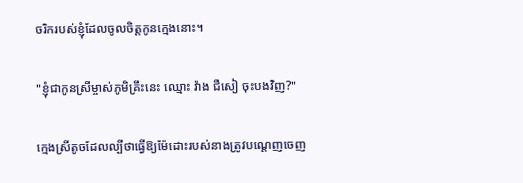ចរិករបស់ខ្ញុំដែលចូលចិត្តកូនក្មេងនោះ។

"ខ្ញុំជាកូនស្រីម្ចាស់ភូមិគ្រឹះនេះ ឈ្មោះ វ៉ាង ជឺសៀ ចុះបងវិញ?"

ក្មេងស្រីតូចដែលល្បីថាធ្វើឱ្យម៉ែដោះរបស់នាងត្រូវបណ្ដេញចេញ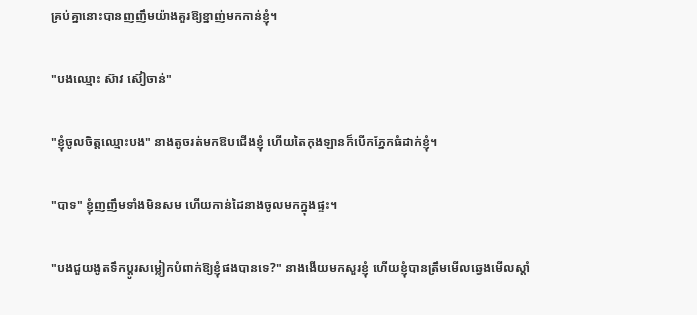គ្រប់គ្នានោះបានញញឹមយ៉ាងគួរឱ្យខ្នាញ់មកកាន់ខ្ញុំ។

"បងឈ្មោះ ស៊ាវ ស៊ៀចាន់"

"ខ្ញុំចូលចិត្តឈ្មោះបង" នាងតូចរត់មកឱបជើងខ្ញុំ ហើយតៃកុងឡានក៏បើកភ្នែកធំដាក់ខ្ញុំ។

"បាទ" ខ្ញុំញញឹមទាំងមិនសម ហើយកាន់ដៃនាងចូលមកក្នុងផ្ទះ។

"បងជួយងូតទឹកប្ដូរសម្លៀកបំពាក់ឱ្យខ្ញុំផងបានទេ?" នាងងើយមកសួរខ្ញុំ ហើយខ្ញុំបានត្រឹមមើលឆ្វេងមើលស្ដាំ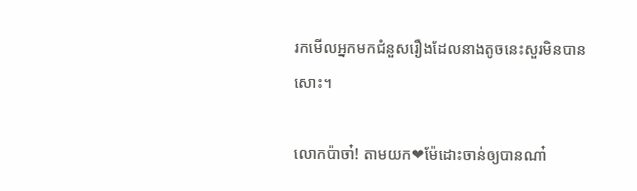រកមើលអ្នកមកជំនួសរឿងដែលនាងតូចនេះសួរមិនបានសោះ។

លោកប៉ាចា៎! តាមយក❤ម៉ែដោះចាន់ឲ្យបានណា៎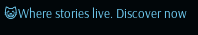😺Where stories live. Discover now